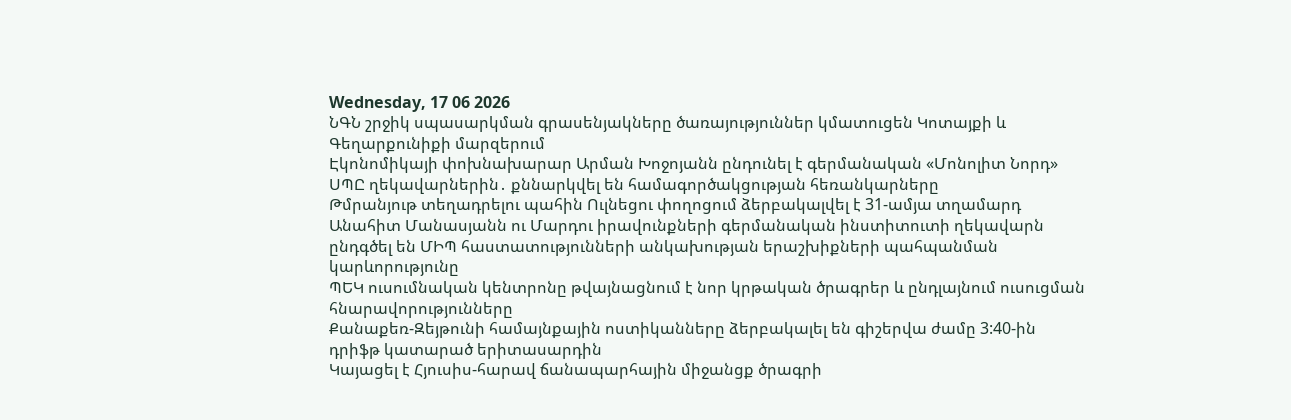Wednesday, 17 06 2026
ՆԳՆ շրջիկ սպասարկման գրասենյակները ծառայություններ կմատուցեն Կոտայքի և Գեղարքունիքի մարզերում
Էկոնոմիկայի փոխնախարար Արման Խոջոյանն ընդունել է գերմանական «Մոնոլիտ Նորդ» ՍՊԸ ղեկավարներին․ քննարկվել են համագործակցության հեռանկարները
Թմրանյութ տեղադրելու պահին Ուլնեցու փողոցում ձերբակալվել է 31-ամյա տղամարդ
Անահիտ Մանասյանն ու Մարդու իրավունքների գերմանական ինստիտուտի ղեկավարն ընդգծել են ՄԻՊ հաստատությունների անկախության երաշխիքների պահպանման կարևորությունը
ՊԵԿ ուսումնական կենտրոնը թվայնացնում է նոր կրթական ծրագրեր և ընդլայնում ուսուցման հնարավորությունները
Քանաքեռ-Զեյթունի համայնքային ոստիկանները ձերբակալել են գիշերվա ժամը 3:40-ին դրիֆթ կատարած երիտասարդին
Կայացել է Հյուսիս-հարավ ճանապարհային միջանցք ծրագրի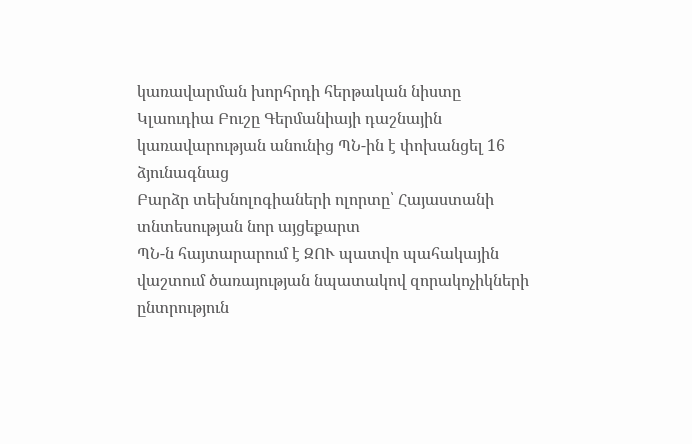կառավարման խորհրդի հերթական նիստը
Կլաուդիա Բուշը Գերմանիայի դաշնային կառավարության անունից ՊՆ-ին է փոխանցել 16 ձյունագնաց
Բարձր տեխնոլոգիաների ոլորտը՝ Հայաստանի տնտեսության նոր այցեքարտ
ՊՆ-ն հայտարարում է ԶՈՒ պատվո պահակային վաշտում ծառայության նպատակով զորակոչիկների ընտրություն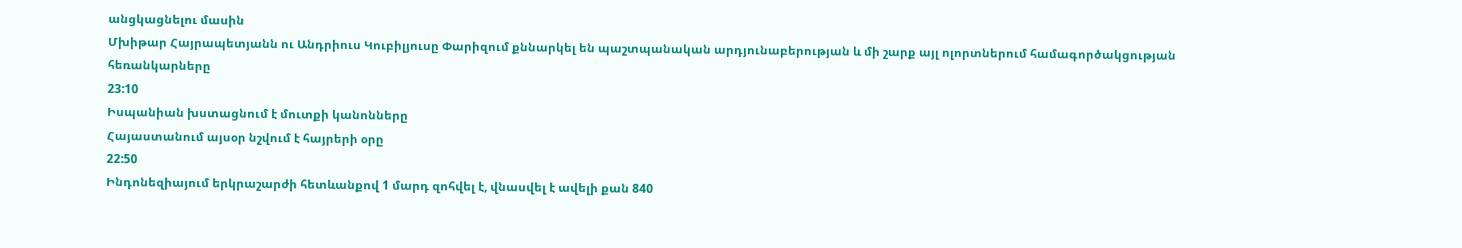անցկացնելու մասին
Մխիթար Հայրապետյանն ու Անդրիուս Կուբիլյուսը Փարիզում քննարկել են պաշտպանական արդյունաբերության և մի շարք այլ ոլորտներում համագործակցության հեռանկարները
23:10
Իսպանիան խստացնում է մուտքի կանոնները
Հայաստանում այսօր նշվում է հայրերի օրը
22:50
Ինդոնեզիայում երկրաշարժի հետևանքով 1 մարդ զոհվել է, վնասվել է ավելի քան 840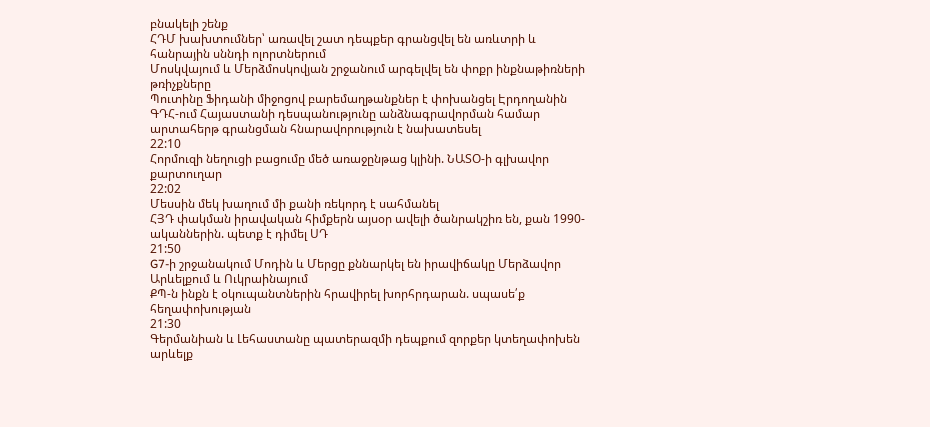բնակելի շենք
ՀԴՄ խախտումներ՝ առավել շատ դեպքեր գրանցվել են առևտրի և հանրային սննդի ոլորտներում
Մոսկվայում և Մերձմոսկովյան շրջանում արգելվել են փոքր ինքնաթիռների թռիչքները
Պուտինը Ֆիդանի միջոցով բարեմաղթանքներ է փոխանցել Էրդողանին
ԳԴՀ-ում Հայաստանի դեսպանությունը անձնագրավորման համար արտահերթ գրանցման հնարավորություն է նախատեսել
22:10
Հորմուզի նեղուցի բացումը մեծ առաջընթաց կլինի. ՆԱՏՕ-ի գլխավոր քարտուղար
22:02
Մեսսին մեկ խաղում մի քանի ռեկորդ է սահմանել
ՀՅԴ փակման իրավական հիմքերն այսօր ավելի ծանրակշիռ են, քան 1990-ականներին. պետք է դիմել ՍԴ
21:50
G7-ի շրջանակում Մոդին և Մերցը քննարկել են իրավիճակը Մերձավոր Արևելքում և Ուկրաինայում
ՔՊ-ն ինքն է օկուպանտներին հրավիրել խորհրդարան. սպասե՛ք հեղափոխության
21:30
Գերմանիան և Լեհաստանը պատերազմի դեպքում զորքեր կտեղափոխեն արևելք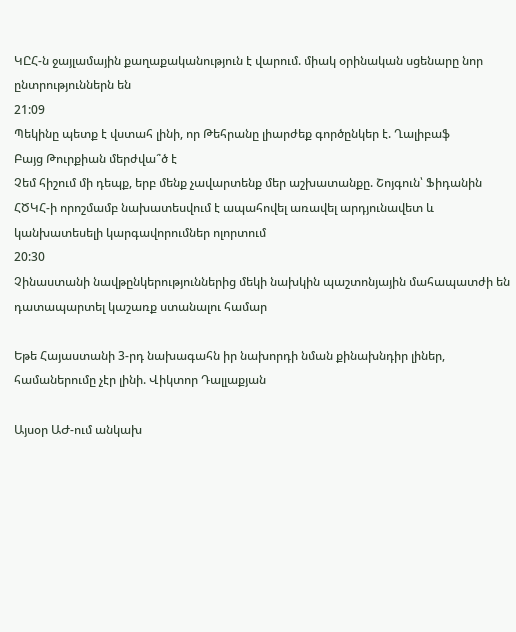ԿԸՀ-ն ջայլամային քաղաքականություն է վարում. միակ օրինական սցենարը նոր ընտրություններն են
21:09
Պեկինը պետք է վստահ լինի, որ Թեհրանը լիարժեք գործընկեր է. Ղալիբաֆ
Բայց Թուրքիան մերժվա՞ծ է
Չեմ հիշում մի դեպք, երբ մենք չավարտենք մեր աշխատանքը. Շոյգուն՝ Ֆիդանին
ՀԾԿՀ-ի որոշմամբ նախատեսվում է ապահովել առավել արդյունավետ և կանխատեսելի կարգավորումներ ոլորտում
20:30
Չինաստանի նավթընկերություններից մեկի նախկին պաշտոնյային մահապատժի են դատապարտել կաշառք ստանալու համար

Եթե Հայաստանի 3-րդ նախագահն իր նախորդի նման քինախնդիր լիներ, համաներումը չէր լինի. Վիկտոր Դալլաքյան

Այսօր ԱԺ-ում անկախ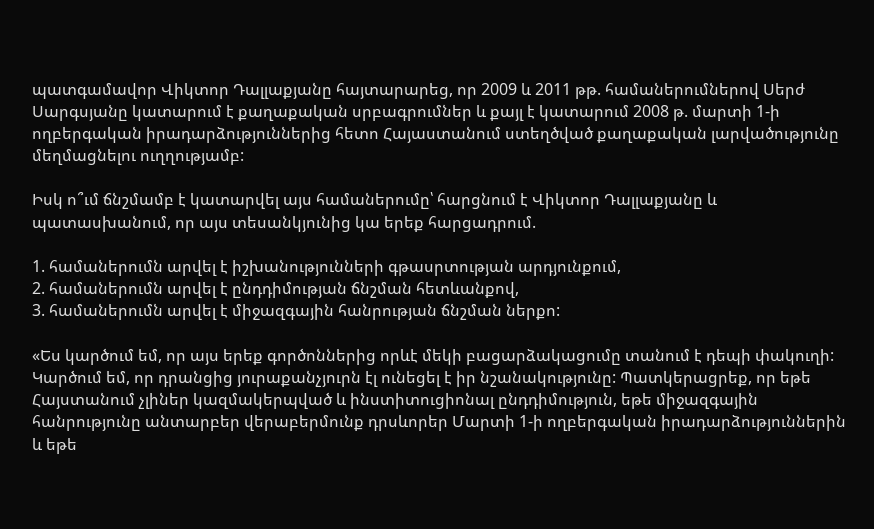պատգամավոր Վիկտոր Դալլաքյանը հայտարարեց, որ 2009 և 2011 թթ. համաներումներով Սերժ Սարգսյանը կատարում է քաղաքական սրբագրումներ և քայլ է կատարում 2008 թ. մարտի 1-ի ողբերգական իրադարձություններից հետո Հայաստանում ստեղծված քաղաքական լարվածությունը մեղմացնելու ուղղությամբ:

Իսկ ո՞ւմ ճնշմամբ է կատարվել այս համաներումը՝ հարցնում է Վիկտոր Դալլաքյանը և պատասխանում, որ այս տեսանկյունից կա երեք հարցադրում.

1. համաներումն արվել է իշխանությունների գթասրտության արդյունքում,
2. համաներումն արվել է ընդդիմության ճնշման հետևանքով,
3. համաներումն արվել է միջազգային հանրության ճնշման ներքո:

«Ես կարծում եմ, որ այս երեք գործոններից որևէ մեկի բացարձակացումը տանում է դեպի փակուղի: Կարծում եմ, որ դրանցից յուրաքանչյուրն էլ ունեցել է իր նշանակությունը: Պատկերացրեք, որ եթե Հայստանում չլիներ կազմակերպված և ինստիտուցիոնալ ընդդիմություն, եթե միջազգային հանրությունը անտարբեր վերաբերմունք դրսևորեր Մարտի 1-ի ողբերգական իրադարձություններին և եթե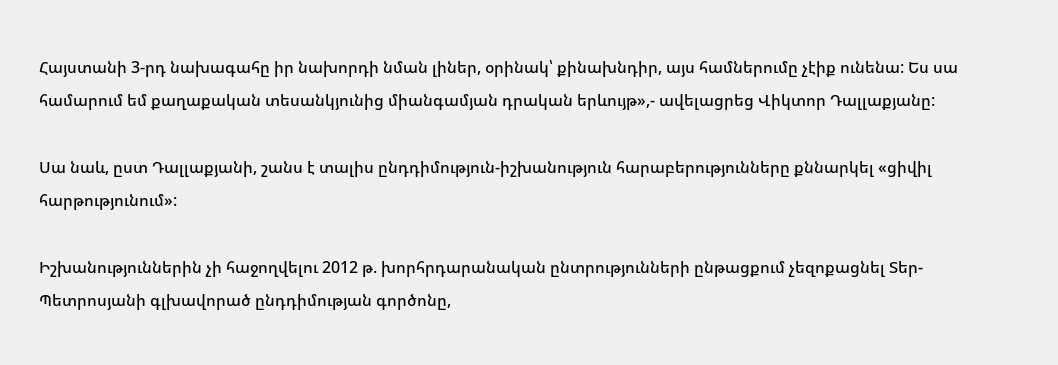Հայստանի 3-րդ նախագահը իր նախորդի նման լիներ, օրինակ՝ քինախնդիր, այս համներումը չէիք ունենա: Ես սա համարում եմ քաղաքական տեսանկյունից միանգամյան դրական երևույթ»,- ավելացրեց Վիկտոր Դալլաքյանը:

Սա նաև, ըստ Դալլաքյանի, շանս է տալիս ընդդիմություն-իշխանություն հարաբերությունները քննարկել «ցիվիլ հարթությունում»:

Իշխանություններին չի հաջողվելու 2012 թ. խորհրդարանական ընտրությունների ընթացքում չեզոքացնել Տեր-Պետրոսյանի գլխավորած ընդդիմության գործոնը,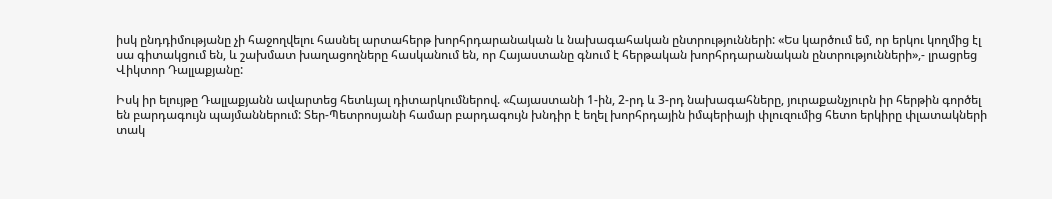իսկ ընդդիմությանը չի հաջողվելու հասնել արտահերթ խորհրդարանական և նախագահական ընտրությունների: «Ես կարծում եմ, որ երկու կողմից էլ սա գիտակցում են, և շախմատ խաղացողները հասկանում են, որ Հայաստանը գնում է հերթական խորհրդարանական ընտրությունների»,- լրացրեց Վիկտոր Դալլաքյանը:

Իսկ իր ելույթը Դալլաքյանն ավարտեց հետևյալ դիտարկումներով. «Հայաստանի 1-ին, 2-րդ և 3-րդ նախագահները, յուրաքանչյուրն իր հերթին գործել են բարդագույն պայմաններում: Տեր-Պետրոսյանի համար բարդագույն խնդիր է եղել խորհրդային իմպերիայի փլուզումից հետո երկիրը փլատակների տակ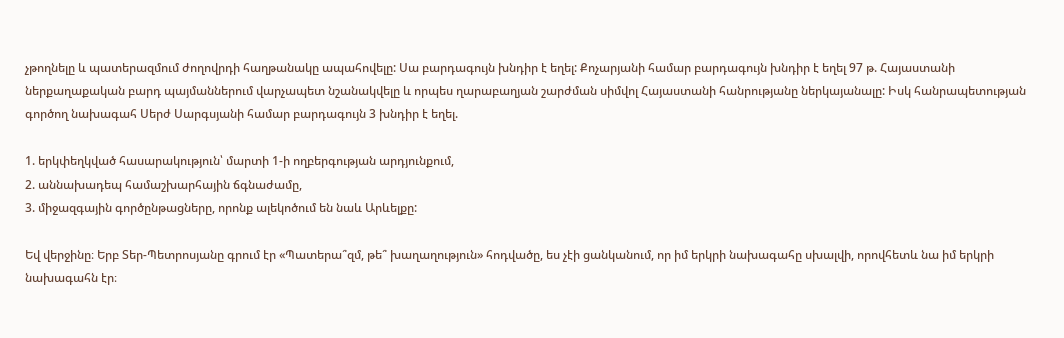չթողնելը և պատերազմում ժողովրդի հաղթանակը ապահովելը: Սա բարդագույն խնդիր է եղել: Քոչարյանի համար բարդագույն խնդիր է եղել 97 թ. Հայաստանի ներքաղաքական բարդ պայմաններում վարչապետ նշանակվելը և որպես ղարաբաղյան շարժման սիմվոլ Հայաստանի հանրությանը ներկայանալը: Իսկ հանրապետության գործող նախագահ Սերժ Սարգսյանի համար բարդագույն 3 խնդիր է եղել.

1. երկփեղկված հասարակություն՝ մարտի 1-ի ողբերգության արդյունքում,
2. աննախադեպ համաշխարհային ճգնաժամը,
3. միջազգային գործընթացները, որոնք ալեկոծում են նաև Արևելքը:

Եվ վերջինը։ Երբ Տեր-Պետրոսյանը գրում էր «Պատերա՞զմ, թե՞ խաղաղություն» հոդվածը, ես չէի ցանկանում, որ իմ երկրի նախագահը սխալվի, որովհետև նա իմ երկրի նախագահն էր։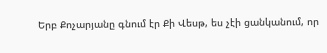Երբ Քոչարյանը գնում էր Քի Վեսթ, ես չէի ցանկանում, որ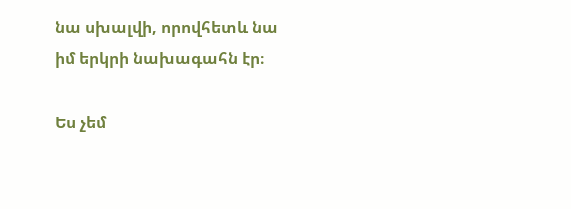նա սխալվի, որովհետև նա իմ երկրի նախագահն էր։

Ես չեմ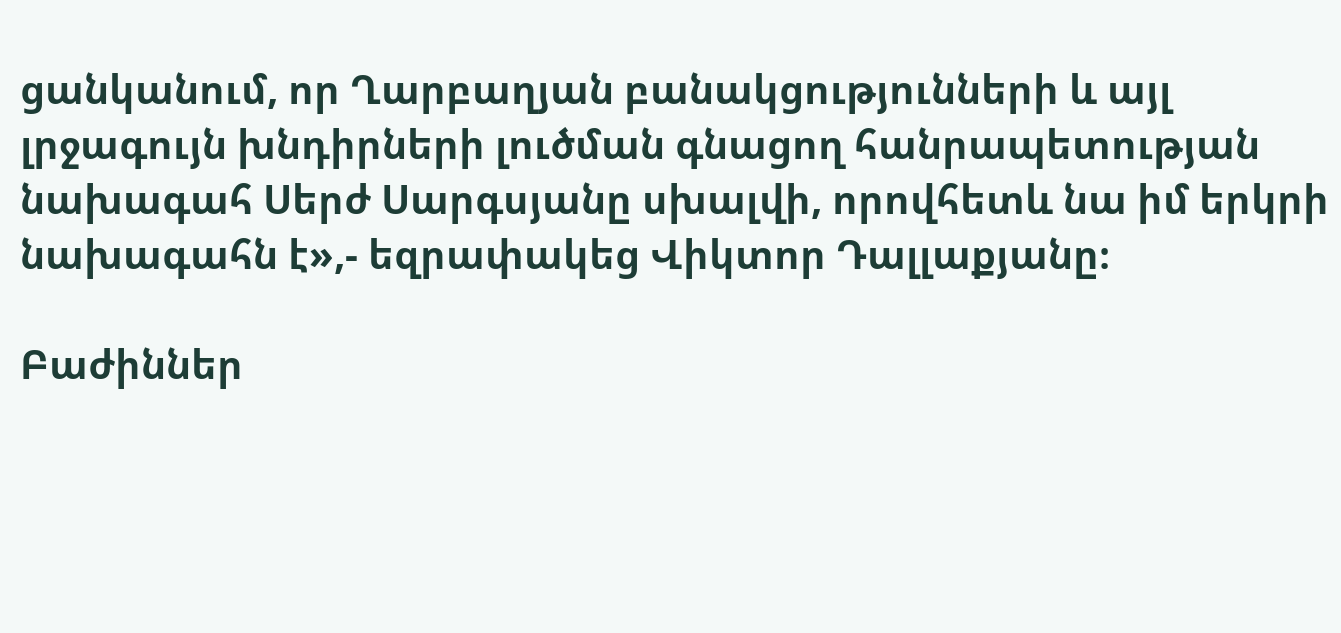ցանկանում, որ Ղարբաղյան բանակցությունների և այլ լրջագույն խնդիրների լուծման գնացող հանրապետության նախագահ Սերժ Սարգսյանը սխալվի, որովհետև նա իմ երկրի նախագահն է»,- եզրափակեց Վիկտոր Դալլաքյանը։

Բաժիններ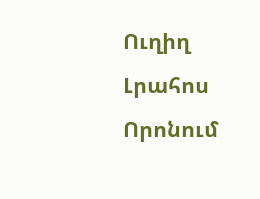Ուղիղ
Լրահոս
Որոնում